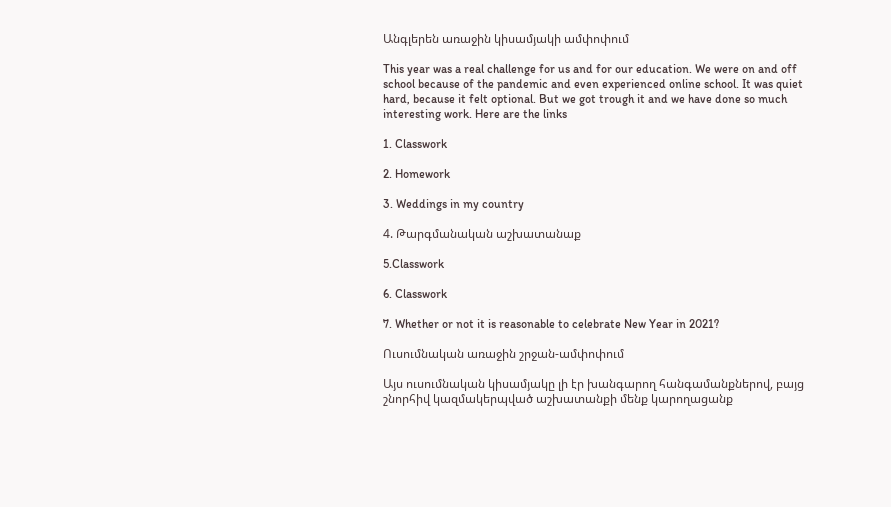Անգլերեն առաջին կիսամյակի ամփոփում

This year was a real challenge for us and for our education. We were on and off school because of the pandemic and even experienced online school. It was quiet hard, because it felt optional. But we got trough it and we have done so much interesting work. Here are the links

1. Classwork

2. Homework

3. Weddings in my country

4. Թարգմանական աշխատանաք

5.Classwork

6. Classwork

7. Whether or not it is reasonable to celebrate New Year in 2021?

Ուսումնական առաջին շրջան-ամփոփում

Այս ուսումնական կիսամյակը լի էր խանգարող հանգամանքներով, բայց շնորհիվ կազմակերպված աշխատանքի մենք կարողացանք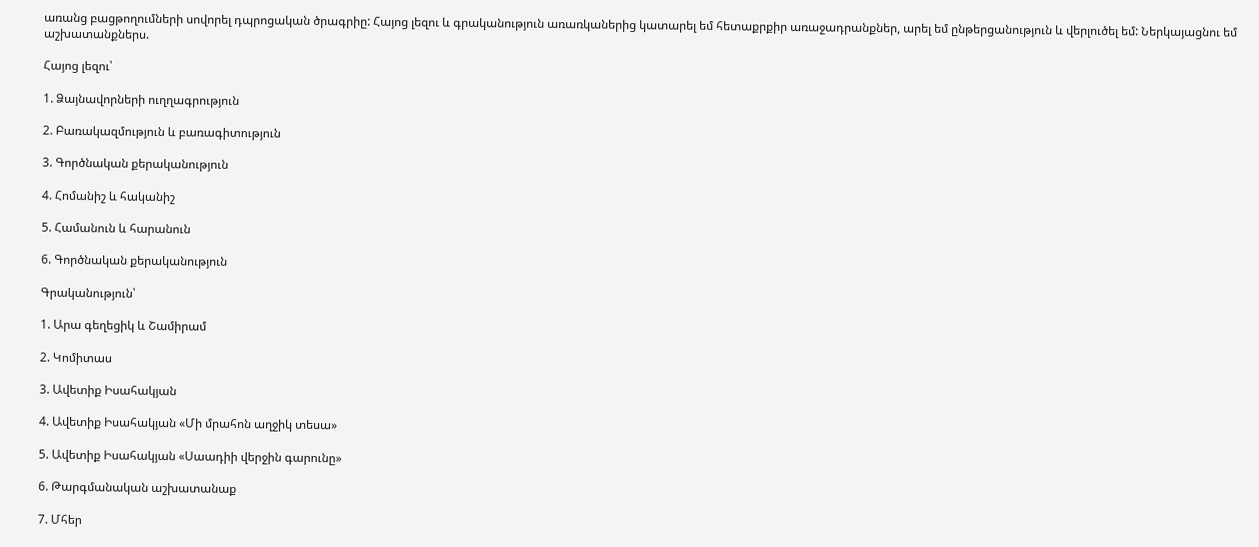առանց բացթողումների սովորել դպրոցական ծրագրիը: Հայոց լեզու և գրականություն առառկաներից կատարել եմ հետաքրքիր առաջադրանքներ, արել եմ ընթերցանություն և վերլուծել եմ: Ներկայացնու եմ աշխատանքներս.

Հայոց լեզու՝

1. Ձայնավորների ուղղագրություն

2. Բառակազմություն և բառագիտություն

3. Գործնական քերականություն

4. Հոմանիշ և հականիշ

5. Համանուն և հարանուն

6. Գործնական քերականություն

Գրականություն՝

1. Արա գեղեցիկ և Շամիրամ

2. Կոմիտաս

3. Ավետիք Իսահակյան

4. Ավետիք Իսահակյան «Մի մրահոն աղջիկ տեսա»

5. Ավետիք Իսահակյան «Սաադիի վերջին գարունը»

6. Թարգմանական աշխատանաք

7. Մհեր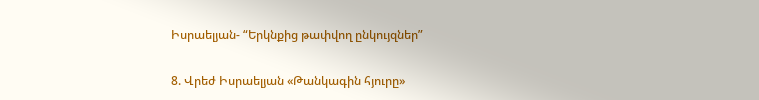Իսրաելյան- “Երկնքից թափվող ընկույզներ”

8. Վրեժ Իսրաելյան «Թանկագին հյուրը»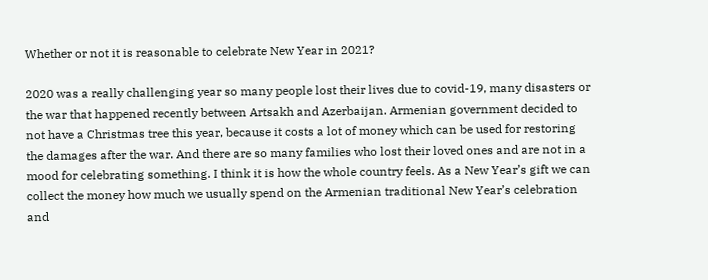Whether or not it is reasonable to celebrate New Year in 2021?

2020 was a really challenging year so many people lost their lives due to covid-19, many disasters or the war that happened recently between Artsakh and Azerbaijan. Armenian government decided to not have a Christmas tree this year, because it costs a lot of money which can be used for restoring the damages after the war. And there are so many families who lost their loved ones and are not in a mood for celebrating something. I think it is how the whole country feels. As a New Year’s gift we can collect the money how much we usually spend on the Armenian traditional New Year’s celebration and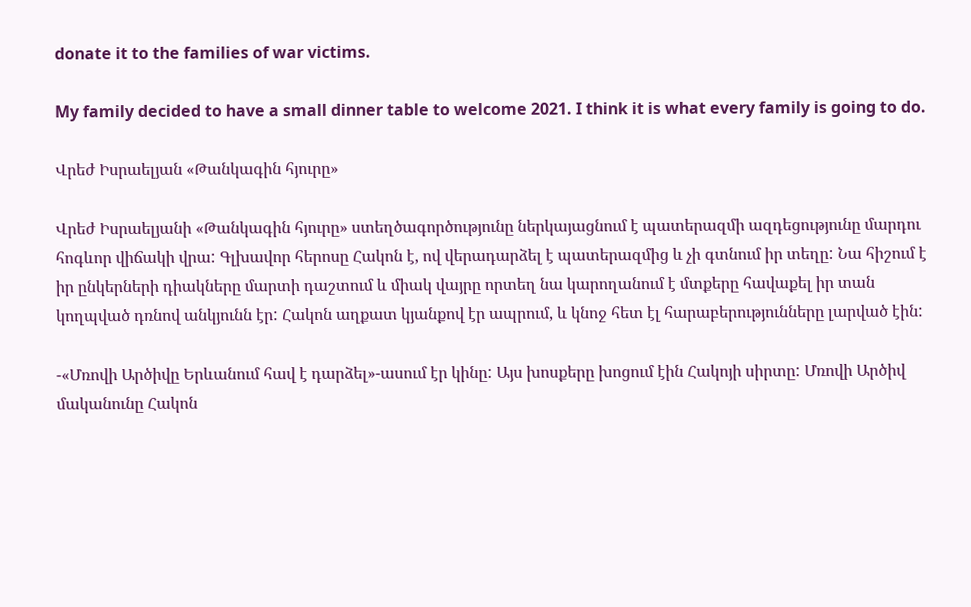donate it to the families of war victims.

My family decided to have a small dinner table to welcome 2021. I think it is what every family is going to do.

Վրեժ Իսրաելյան «Թանկագին հյուրը»

Վրեժ Իսրաելյանի «Թանկագին հյուրը» ստեղծագործությունը ներկայացնում է պատերազմի ազդեցությունը մարդու հոգևոր վիճակի վրա: Գլխավոր հերոսը Հակոն է, ով վերադարձել է պատերազմից և չի գտնում իր տեղը: Նա հիշում է իր ընկերների դիակները մարտի դաշտում և միակ վայրը որտեղ նա կարողանում է մտքերը հավաքել իր տան կողպված դռնով անկյունն էր: Հակոն աղքատ կյանքով էր ապրում, և կնոջ հետ էլ հարաբերությունները լարված էին:

-«Մռովի Արծիվը Երևանում հավ է դարձել»-ասում էր կինը: Այս խոսքերը խոցում էին Հակոյի սիրտը: Մռովի Արծիվ մականունը Հակոն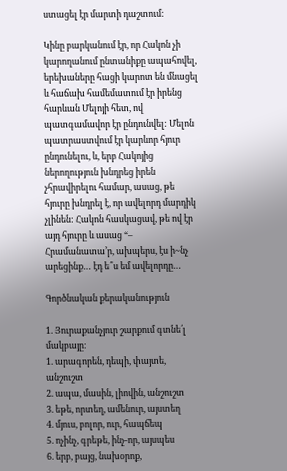ստացել էր մարտի դաշտում:

Կինը բարկանում էր, որ Հակոն չի կարողանում ընտանիքը ապահովել, երեխաները հացի կարոտ են մնացել և հաճախ համեմատում էր իրենց հարևան Մելոյի հետ, ով պատգամավոր էր ընդունվել: Մելոն պատրաստվում էր կարևոր հյուր ընդունելու, և, երբ Հակոյից ներողություն խնդրեց իրեն չհրավիրելու համար, ասաց, թե հյուրը խնդրել է, որ ավելորդ մարդիկ չլինեն: Հակոն հասկացավ, թե ով էր այդ հյուրը և ասաց “– Հրամանատա՚ր, ախպերս, էս ի~նչ արեցինք… էդ ե՞ս եմ ավելորդը…

Գործնական քերականություն

1. Յուրաքանչյուր շարքում գտնե՛լ մակբայը։
1. արագորեն, դեպի, փայտե, անշուշտ
2. ապա, մասին, լիովին, անշուշտ
3. եթե, որտեղ, ամենուր, այստեղ
4. մյուս, բոլոր, ուր, հապճեպ
5. ոչինչ, գրեթե, ինչ-որ, այսպես
6. երբ, բայց, նախօրոք,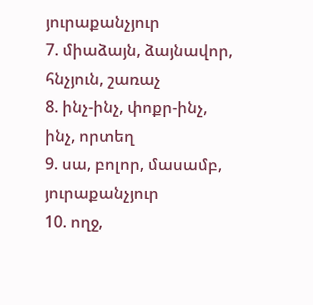յուրաքանչյուր
7. միաձայն, ձայնավոր, հնչյուն, շառաչ
8. ինչ-ինչ, փոքր-ինչ, ինչ, որտեղ
9. սա, բոլոր, մասամբ, յուրաքանչյուր
10. ողջ,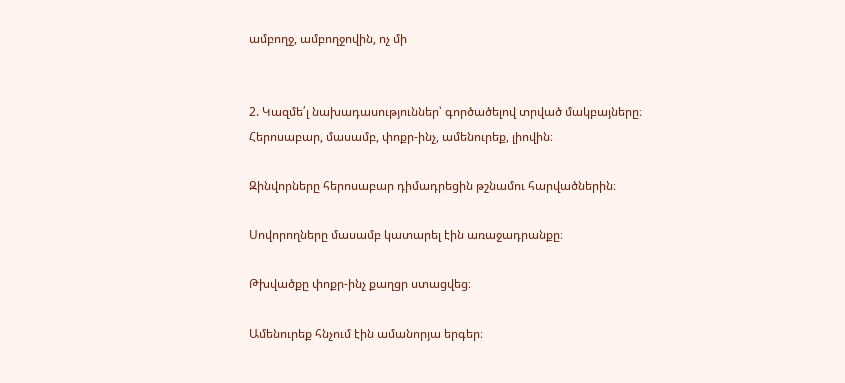ամբողջ, ամբողջովին, ոչ մի


2. Կազմե՛լ նախադասություններ՝ գործածելով տրված մակբայները։
Հերոսաբար, մասամբ, փոքր-ինչ, ամենուրեք, լիովին։

Զինվորները հերոսաբար դիմադրեցին թշնամու հարվածներին։

Սովորողները մասամբ կատարել էին առաջադրանքը։

Թխվածքը փոքր-ինչ քաղցր ստացվեց։

Ամենուրեք հնչում էին ամանորյա երգեր։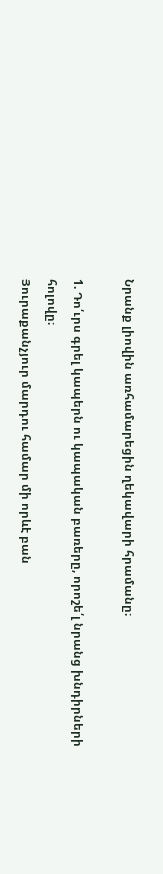Նրանք լիովին առհամարեցին ղեկավարի հրամանը։

1. Դո՛ւրս գրել կապերն ու կապական բառերը, որոշե՛լ նրանց խնդիրների հոլովը։
Յուրաքանչյուր մարդու համար մի որևէ բան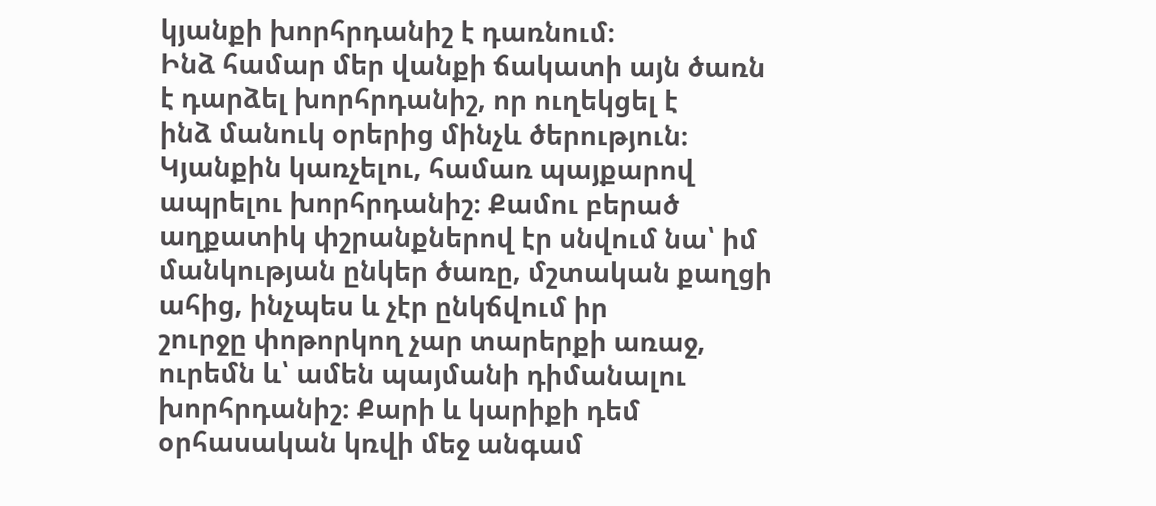կյանքի խորհրդանիշ է դառնում։
Ինձ համար մեր վանքի ճակատի այն ծառն է դարձել խորհրդանիշ, որ ուղեկցել է
ինձ մանուկ օրերից մինչև ծերություն։ Կյանքին կառչելու, համառ պայքարով
ապրելու խորհրդանիշ։ Քամու բերած աղքատիկ փշրանքներով էր սնվում նա՝ իմ
մանկության ընկեր ծառը, մշտական քաղցի ահից, ինչպես և չէր ընկճվում իր
շուրջը փոթորկող չար տարերքի առաջ, ուրեմն և՝ ամեն պայմանի դիմանալու
խորհրդանիշ։ Քարի և կարիքի դեմ օրհասական կռվի մեջ անգամ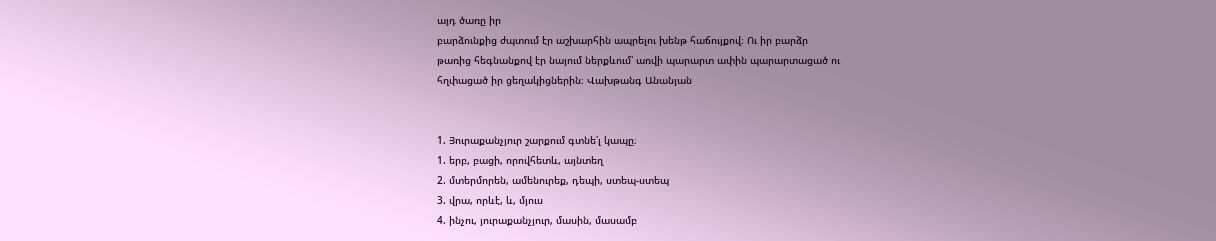այդ ծառը իր
բարձունքից ժպտում էր աշխարհին ապրելու խենթ հաճույքով։ Ու իր բարձր
թառից հեգնանքով էր նայում ներքևում՝ առվի պարարտ ափին պարարտացած ու
հղփացած իր ցեղակիցներին։ Վախթանգ Անանյան


1. Յուրաքանչյուր շարքում գտնե՛լ կապը։
1. երբ, բացի, որովհետև, այնտեղ
2. մտերմորեն, ամենուրեք, դեպի, ստեպ-ստեպ
3. վրա, որևէ, և, մյուս
4. ինչու, յուրաքանչյուր, մասին, մասամբ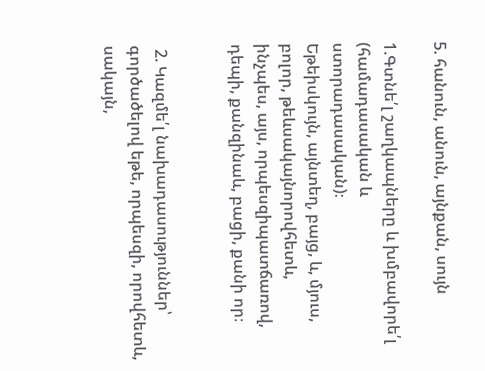5. հանուն, անուն, այնքան, սույն

1.Գտնե՛լ շաղկապները և խմբավորե՛լ (համադասական և
ստորադասական)։
Եթեիսկույն, այնտեղ, բայց, և, մյուս, բոլոր, թեևսակայնորովհետև,
ինչպես, այս, որպեսզիպատճառով, դեպի, քանզինաև, բացի, քանի որ։


 2. Կազմե՛լ նախադասություններ՝ գործածելով եթե, որպեսզի, որովհետև, սակայն,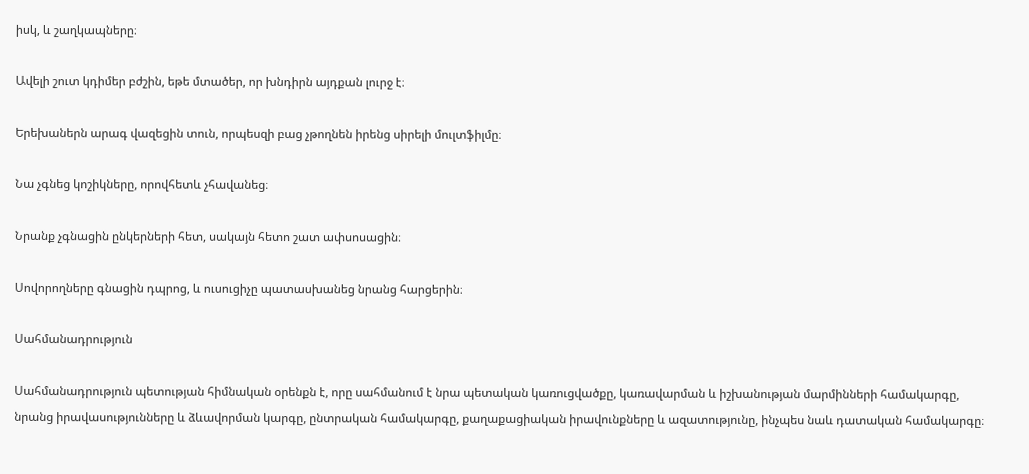իսկ, և շաղկապները։

Ավելի շուտ կդիմեր բժշին, եթե մտածեր, որ խնդիրն այդքան լուրջ է։

Երեխաներն արագ վազեցին տուն, որպեսզի բաց չթողնեն իրենց սիրելի մուլտֆիլմը։

Նա չգնեց կոշիկները, որովհետև չհավանեց։

Նրանք չգնացին ընկերների հետ, սակայն հետո շատ ափսոսացին։

Սովորողները գնացին դպրոց, և ուսուցիչը պատասխանեց նրանց հարցերին։

Սահմանադրություն

Սահմանադրություն պետության հիմնական օրենքն է, որը սահմանում է նրա պետական կառուցվածքը, կառավարման և իշխանության մարմինների համակարգը, նրանց իրավասությունները և ձևավորման կարգը, ընտրական համակարգը, քաղաքացիական իրավունքները և ազատությունը, ինչպես նաև դատական համակարգը։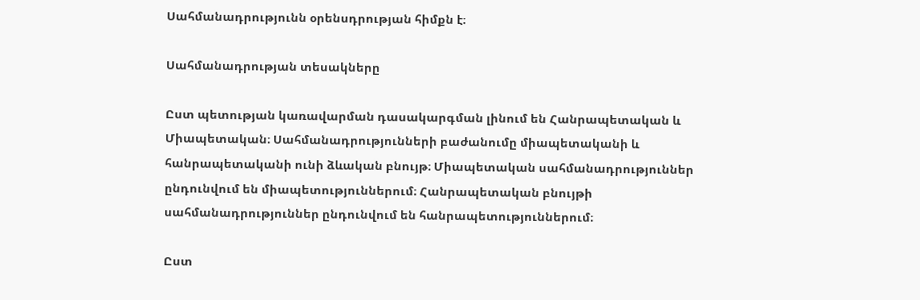Սահմանադրությունն օրենսդրության հիմքն է։

Սահմանադրության տեսակները

Ըստ պետության կառավարման դասակարգման լինում են Հանրապետական և Միապետական։ Սահմանադրությունների բաժանումը միապետականի և հանրապետականի ունի ձևական բնույթ։ Միապետական սահմանադրություններ ընդունվում են միապետություններում։ Հանրապետական բնույթի սահմանադրություններ ընդունվում են հանրապետություններում։

Ըստ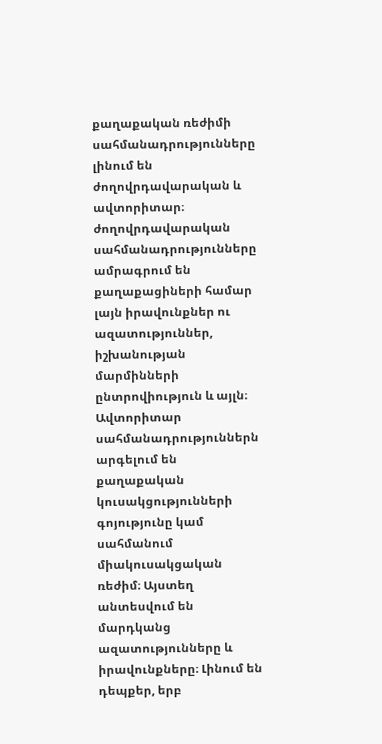քաղաքական ռեժիմի սահմանադրությունները լինում են ժողովրդավարական և ավտորիտար։ ժողովրդավարական սահմանադրությունները ամրագրում են քաղաքացիների համար լայն իրավունքներ ու ազատություններ, իշխանության մարմինների ընտրովիություն և այլն։ Ավտորիտար սահմանադրություններն արգելում են քաղաքական կուսակցությունների գոյությունը կամ սահմանում միակուսակցական ռեժիմ։ Այստեղ անտեսվում են մարդկանց ազատությունները և իրավունքները։ Լինում են դեպքեր, երբ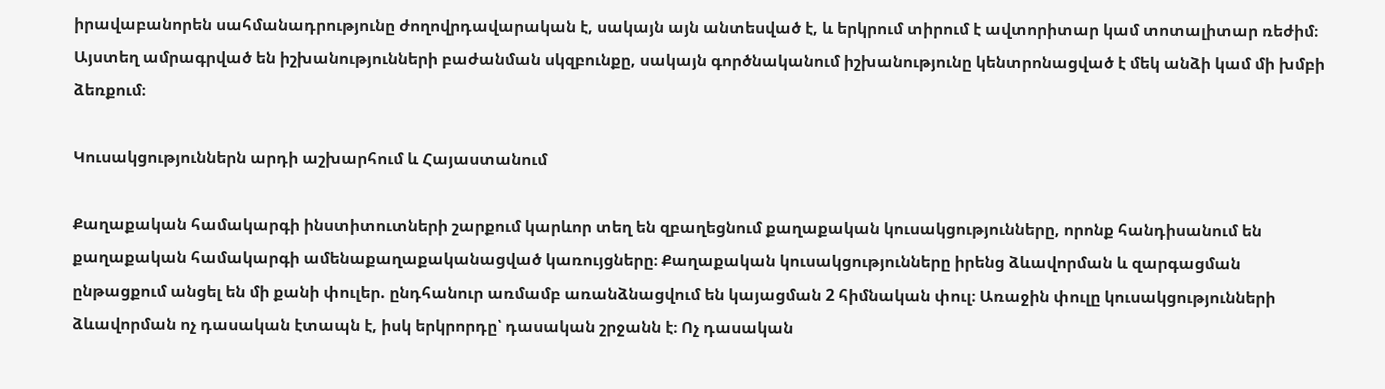իրավաբանորեն սահմանադրությունը ժողովրդավարական է, սակայն այն անտեսված է, և երկրում տիրում է ավտորիտար կամ տոտալիտար ռեժիմ։ Այստեղ ամրագրված են իշխանությունների բաժանման սկզբունքը, սակայն գործնականում իշխանությունը կենտրոնացված է մեկ անձի կամ մի խմբի ձեռքում։

Կուսակցություններն արդի աշխարհում և Հայաստանում

Քաղաքական համակարգի ինստիտուտների շարքում կարևոր տեղ են զբաղեցնում քաղաքական կուսակցությունները, որոնք հանդիսանում են քաղաքական համակարգի ամենաքաղաքականացված կառույցները։ Քաղաքական կուսակցությունները իրենց ձևավորման և զարգացման ընթացքում անցել են մի քանի փուլեր. ընդհանուր առմամբ առանձնացվում են կայացման 2 հիմնական փուլ։ Առաջին փուլը կուսակցությունների ձևավորման ոչ դասական էտապն է, իսկ երկրորդը՝ դասական շրջանն է։ Ոչ դասական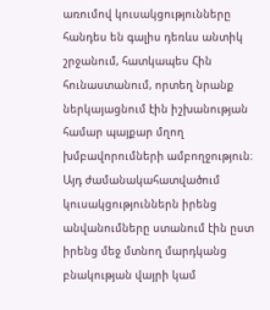առումով կուսակցությունները հանդես են գալիս դեռևս անտիկ շրջանում, հատկապես Հին հունաստանում, որտեղ նրանք ներկայացնում էին իշխանության համար պայքար մղող խմբավորումների ամբողջություն։ Այդ ժամանակահատվածում կուսակցություններն իրենց անվանումները ստանում էին ըստ իրենց մեջ մտնող մարդկանց բնակության վայրի կամ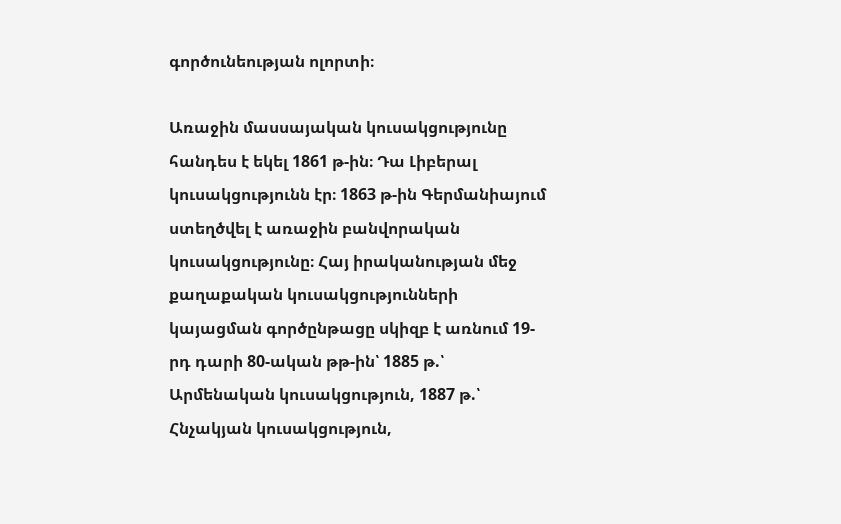գործունեության ոլորտի։

Առաջին մասսայական կուսակցությունը հանդես է եկել 1861 թ-ին։ Դա Լիբերալ կուսակցությունն էր։ 1863 թ-ին Գերմանիայում ստեղծվել է առաջին բանվորական կուսակցությունը։ Հայ իրականության մեջ քաղաքական կուսակցությունների կայացման գործընթացը սկիզբ է առնում 19-րդ դարի 80-ական թթ-ին՝ 1885 թ.՝ Արմենական կուսակցություն, 1887 թ.՝ Հնչակյան կուսակցություն,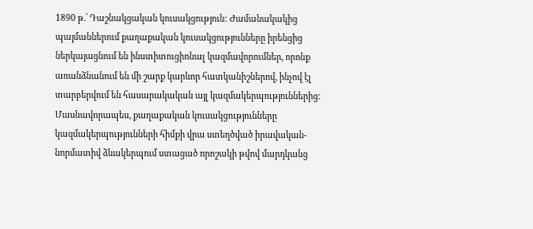1890 թ.՝ Դաշնակցական կուսակցություն: Ժամանակակից պայմաններում քաղաքական կուսակցությունները իրենցից ներկայացնում են ինստիտուցիոնալ կազմավորումներ, որոնք առանձնանում են մի շարք կարևոր հատկանիշներով, ինչով էլ տարբերվում են հասարակական այլ կազմակերպություններից։ Մասնավորապես, քաղաքական կուսակցությունները կազմակերպությունների հիմքի վրա ստեղծված իրավական-նորմատիվ ձևակերպում ստացած որոշակի թվով մարդկանց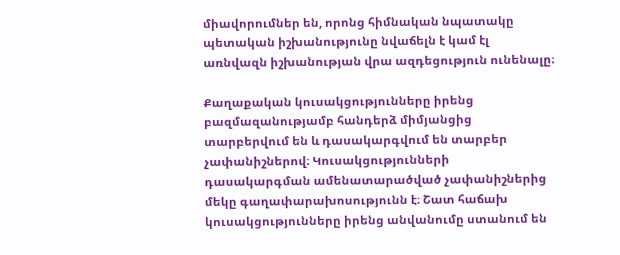միավորումներ են, որոնց հիմնական նպատակը պետական իշխանությունը նվաճելն է կամ էլ առնվազն իշխանության վրա ազդեցություն ունենալը։

Քաղաքական կուսակցությունները իրենց բազմազանությամբ հանդերձ միմյանցից տարբերվում են և դասակարգվում են տարբեր չափանիշներով։ Կուսակցությունների դասակարգման ամենատարածված չափանիշներից մեկը գաղափարախոսությունն է։ Շատ հաճախ կուսակցությունները իրենց անվանումը ստանում են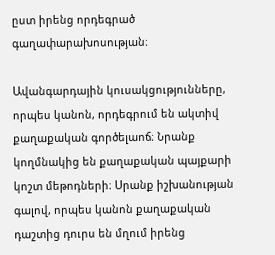ըստ իրենց որդեգրած գաղափարախոսության։

Ավանգարդային կուսակցությունները, որպես կանոն, որդեգրում են ակտիվ քաղաքական գործելաոճ։ Նրանք կողմնակից են քաղաքական պայքարի կոշտ մեթոդների։ Սրանք իշխանության գալով, որպես կանոն քաղաքական դաշտից դուրս են մղում իրենց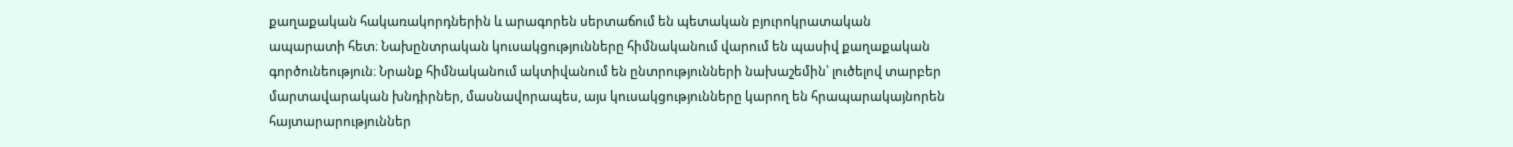քաղաքական հակառակորդներին և արագորեն սերտաճում են պետական բյուրոկրատական ապարատի հետ։ Նախընտրական կուսակցությունները հիմնականում վարում են պասիվ քաղաքական գործունեություն։ Նրանք հիմնականում ակտիվանում են ընտրությունների նախաշեմին՝ լուծելով տարբեր մարտավարական խնդիրներ, մասնավորապես, այս կուսակցությունները կարող են հրապարակայնորեն հայտարարություններ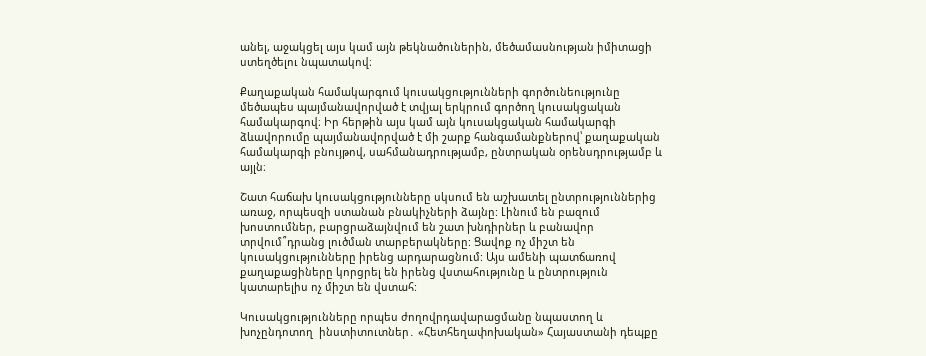անել, աջակցել այս կամ այն թեկնածուներին, մեծամասնության իմիտացի ստեղծելու նպատակով։

Քաղաքական համակարգում կուսակցությունների գործունեությունը մեծապես պայմանավորված է տվյալ երկրում գործող կուսակցական համակարգով։ Իր հերթին այս կամ այն կուսակցական համակարգի ձևավորումը պայմանավորված է մի շարք հանգամանքներով՝ քաղաքական համակարգի բնույթով, սահմանադրությամբ, ընտրական օրենսդրությամբ և այլն։

Շատ հաճախ կուսակցությունները սկսում են աշխատել ընտրություններից առաջ, որպեսզի ստանան բնակիչների ձայնը: Լինում են բազում խոստումներ, բարցրաձայնվում են շատ խնդիրներ և բանավոր տրվում՞դրանց լուծման տարբերակները: Ցավոք ոչ միշտ են կուսակցությունները իրենց արդարացնում: Այս ամենի պատճառով քաղաքացիները կորցրել են իրենց վստահությունը և ընտրություն կատարելիս ոչ միշտ են վստահ:

Կուսակցությունները որպես ժողովրդավարացմանը նպաստող և խոչընդոտող  ինստիտուտներ․ «Հետհեղափոխական» Հայաստանի դեպքը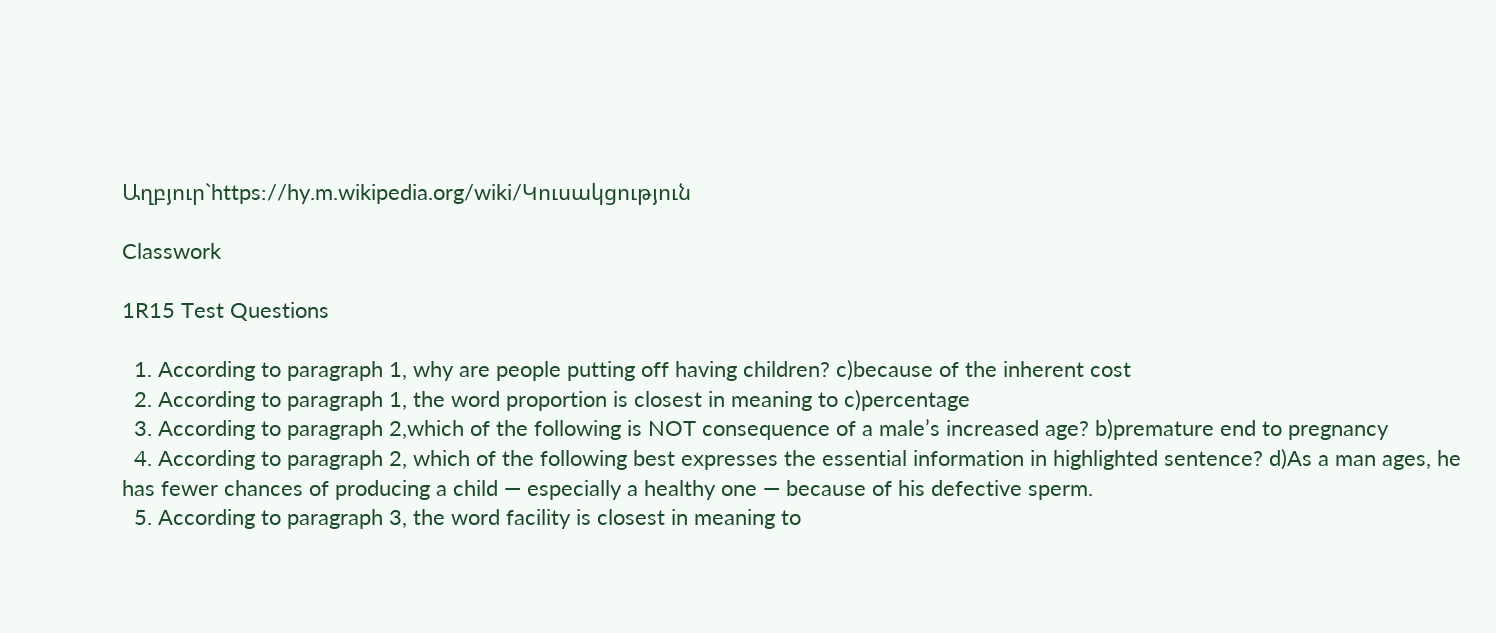Աղբյուր`https://hy.m.wikipedia.org/wiki/Կուսակցություն

Classwork

1R15 Test Questions

  1. According to paragraph 1, why are people putting off having children? c)because of the inherent cost
  2. According to paragraph 1, the word proportion is closest in meaning to c)percentage
  3. According to paragraph 2,which of the following is NOT consequence of a male’s increased age? b)premature end to pregnancy
  4. According to paragraph 2, which of the following best expresses the essential information in highlighted sentence? d)As a man ages, he has fewer chances of producing a child — especially a healthy one — because of his defective sperm.
  5. According to paragraph 3, the word facility is closest in meaning to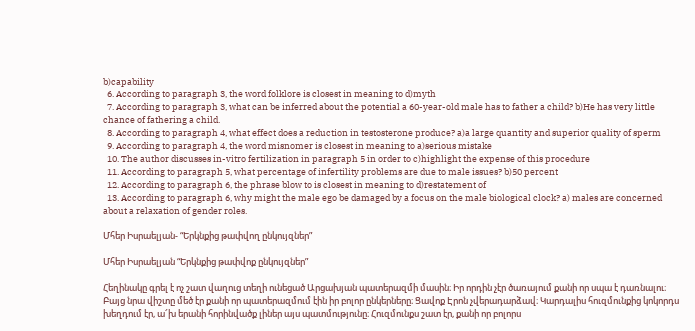b)capability
  6. According to paragraph 3, the word folklore is closest in meaning to d)myth
  7. According to paragraph 3, what can be inferred about the potential a 60-year-old male has to father a child? b)He has very little chance of fathering a child.
  8. According to paragraph 4, what effect does a reduction in testosterone produce? a)a large quantity and superior quality of sperm
  9. According to paragraph 4, the word misnomer is closest in meaning to a)serious mistake
  10. The author discusses in-vitro fertilization in paragraph 5 in order to c)highlight the expense of this procedure
  11. According to paragraph 5, what percentage of infertility problems are due to male issues? b)50 percent
  12. According to paragraph 6, the phrase blow to is closest in meaning to d)restatement of
  13. According to paragraph 6, why might the male ego be damaged by a focus on the male biological clock? a) males are concerned about a relaxation of gender roles.

Մհեր Իսրաելյան- “Երկնքից թափվող ընկույզներ”

Մհեր Իսրաելյան “Երկնքից թափվոք ընկույզներ”

Հեղինակը գրել է ոչ շատ վաղուց տեղի ունեցած Արցախյան պատերազմի մասին։ Իր որդին չէր ծառայում քանի որ սպա է դառնալու։ Բայց նրա վիշտը մեծ էր քանի որ պատերազմում էին իր բոլոր ընկերները։ Ցավոք Էրոն չվերադարձավ։ Կարդալիս հուզմունքից կոկորդս խեղդում էր, ա՜խ երանի հորինվածք լիներ այս պատմությունը։ Հուզմունքս շատ էր, քանի որ բոլորս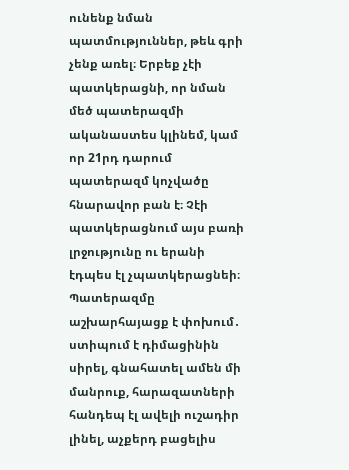ունենք նման պատմություններ, թեև գրի չենք առել։ Երբեք չէի պատկերացնի, որ նման մեծ պատերազմի ականաստես կլինեմ, կամ որ 21րդ դարում պատերազմ կոչվածը հնարավոր բան է։ Չէի պատկերացնում այս բառի լրջությունը ու երանի էդպես էլ չպատկերացնեի։ Պատերազմը աշխարհայացք է փոխում․ ստիպում է դիմացինին սիրել, գնահատել ամեն մի մանրուք, հարազատների հանդեպ էլ ավելի ուշադիր լինել, աչքերդ բացելիս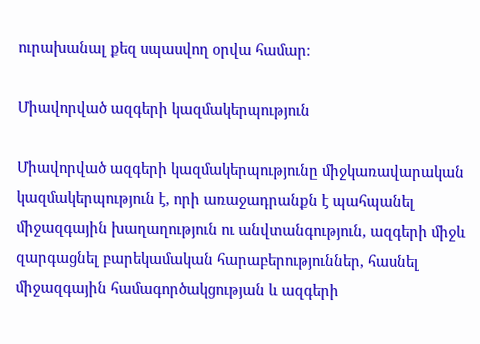ուրախանալ քեզ սպասվող օրվա համար։

Միավորված ազգերի կազմակերպություն

Միավորված ազգերի կազմակերպությունը միջկառավարական կազմակերպություն է, որի առաջադրանքն է պահպանել միջազգային խաղաղություն ու անվտանգություն, ազգերի միջև զարգացնել բարեկամական հարաբերություններ, հասնել միջազգային համագործակցության և ազգերի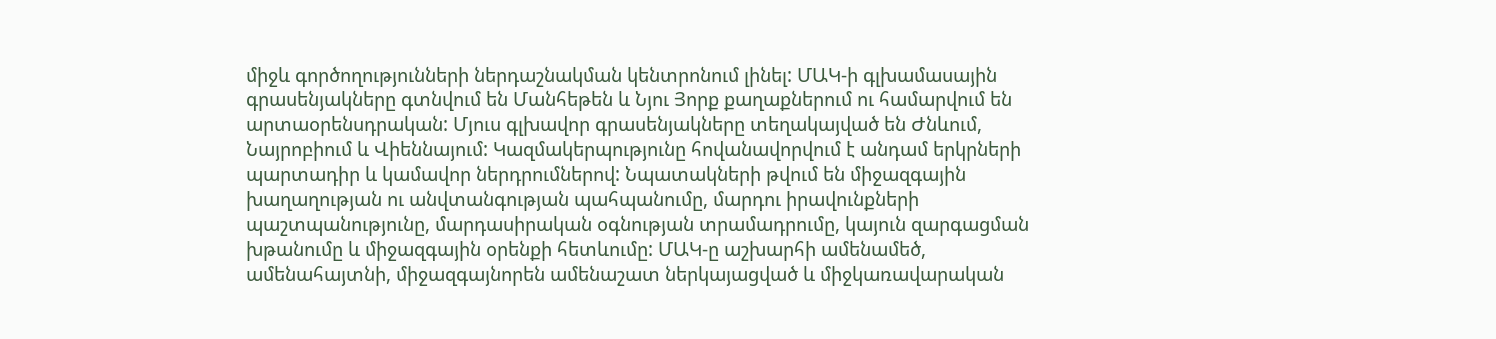միջև գործողությունների ներդաշնակման կենտրոնում լինել: ՄԱԿ-ի գլխամասային գրասենյակները գտնվում են Մանհեթեն և Նյու Յորք քաղաքներում ու համարվում են արտաօրենսդրական: Մյուս գլխավոր գրասենյակները տեղակայված են Ժնևում, Նայրոբիում և Վիեննայում: Կազմակերպությունը հովանավորվում է անդամ երկրների պարտադիր և կամավոր ներդրումներով: Նպատակների թվում են միջազգային խաղաղության ու անվտանգության պահպանումը, մարդու իրավունքների պաշտպանությունը, մարդասիրական օգնության տրամադրումը, կայուն զարգացման խթանումը և միջազգային օրենքի հետևումը: ՄԱԿ-ը աշխարհի ամենամեծ, ամենահայտնի, միջազգայնորեն ամենաշատ ներկայացված և միջկառավարական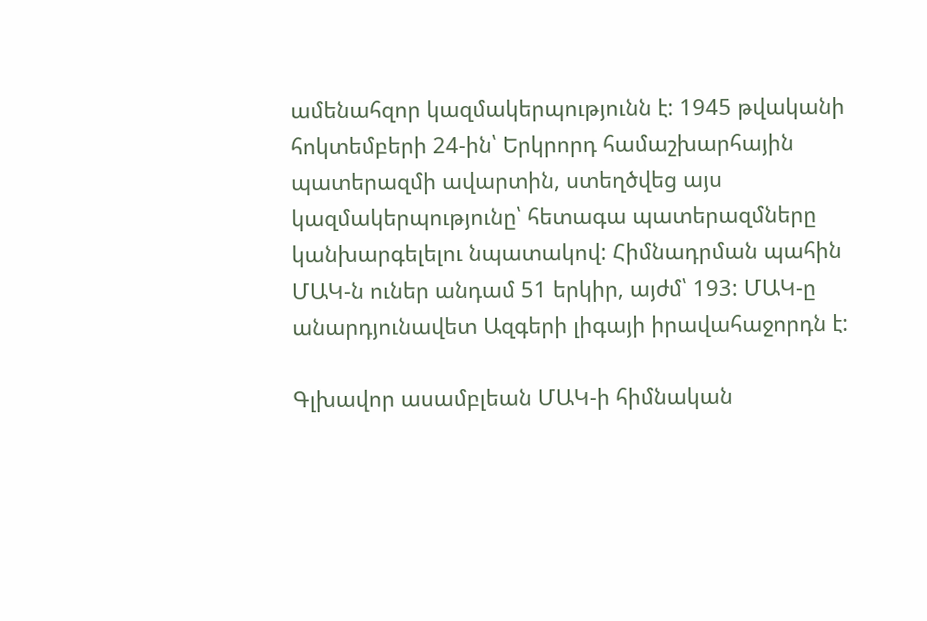ամենահզոր կազմակերպությունն է: 1945 թվականի հոկտեմբերի 24-ին՝ Երկրորդ համաշխարհային պատերազմի ավարտին, ստեղծվեց այս կազմակերպությունը՝ հետագա պատերազմները կանխարգելելու նպատակով: Հիմնադրման պահին ՄԱԿ-ն ուներ անդամ 51 երկիր, այժմ՝ 193: ՄԱԿ-ը անարդյունավետ Ազգերի լիգայի իրավահաջորդն է:

Գլխավոր ասամբլեան ՄԱԿ-ի հիմնական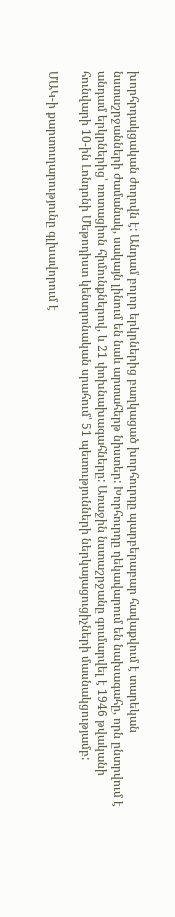խորհրդակցական ժողովն է: Անդամ բոլոր երկրներից բաղկացած խորհուրդը պարբերաբար հավաքվում է տարեկան նստաշրջանների ժամանակ, սակայն լինում են նաև արտահերթ նիստեր: Խորհուրդը ղեկավարում են նախագահը, որն ընտրվում է անդամ երկրներից՝ ռոտացիոն հիմունքներով, և 21 փոխնախագահները: Առաջին նստաշրջանը գումարվել է 1946 թվականի հունվարի 10-ին Լոնդոնի Մեթոդիստ կենտրոնական սրահում՝ 51 պետությունների ներկայացուցիչների մասնակցությամբ:

ՄԱԿ-ի քարտուղարությունը գլխավորում է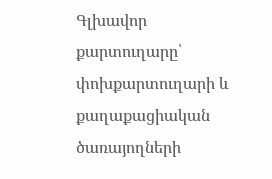Գլխավոր քարտուղարը՝ փոխքարտուղարի և քաղաքացիական ծառայողների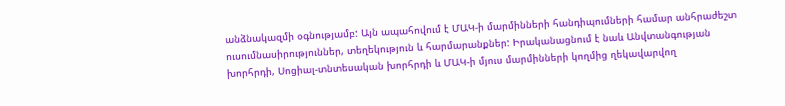անձնակազմի օգնությամբ: Այն ապահովում է ՄԱԿ-ի մարմինների հանդիպումների համար անհրաժեշտ ուսումնասիրություններ, տեղեկություն և հարմարանքներ: Իրականացնում է նաև Անվտանգության խորհրդի, Սոցիալ-տնտեսական խորհրդի և ՄԱԿ-ի մյուս մարմինների կողմից ղեկավարվող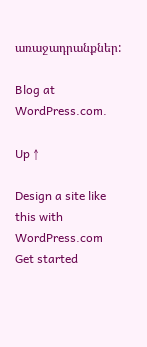առաջադրանքներ:

Blog at WordPress.com.

Up ↑

Design a site like this with WordPress.com
Get started